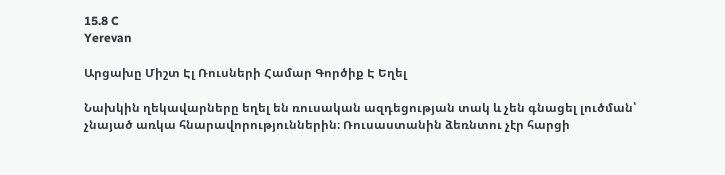15.8 C
Yerevan

Արցախը Միշտ Էլ Ռուսների Համար Գործիք Է Եղել

Նախկին ղեկավարները եղել են ռուսական ազդեցության տակ և չեն գնացել լուծման՝ չնայած առկա հնարավորություններին։ Ռուսաստանին ձեռնտու չէր հարցի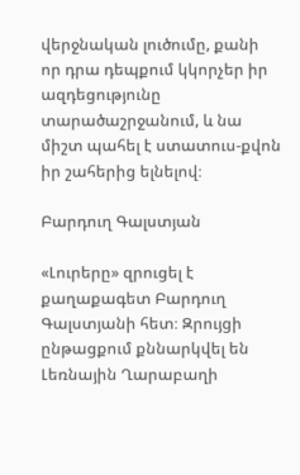վերջնական լուծումը, քանի որ դրա դեպքում կկորչեր իր ազդեցությունը տարածաշրջանում, և նա միշտ պահել է ստատուս-քվոն իր շահերից ելնելով։

Բարդուղ Գալստյան

«Լուրերը» զրուցել է քաղաքագետ Բարդուղ Գալստյանի հետ։ Զրույցի ընթացքում քննարկվել են Լեռնային Ղարաբաղի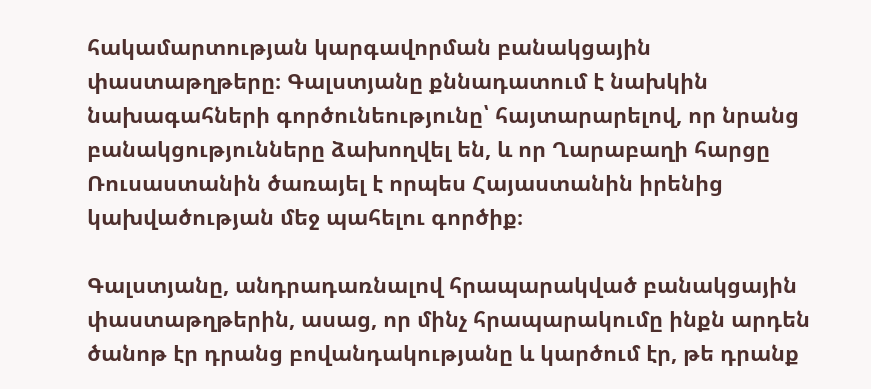հակամարտության կարգավորման բանակցային փաստաթղթերը։ Գալստյանը քննադատում է նախկին նախագահների գործունեությունը՝ հայտարարելով, որ նրանց բանակցությունները ձախողվել են, և որ Ղարաբաղի հարցը Ռուսաստանին ծառայել է որպես Հայաստանին իրենից կախվածության մեջ պահելու գործիք։

Գալստյանը, անդրադառնալով հրապարակված բանակցային փաստաթղթերին, ասաց, որ մինչ հրապարակումը ինքն արդեն ծանոթ էր դրանց բովանդակությանը և կարծում էր, թե դրանք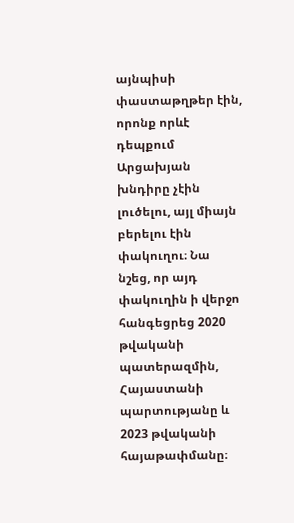այնպիսի փաստաթղթեր էին, որոնք որևէ դեպքում Արցախյան խնդիրը չէին լուծելու, այլ միայն բերելու էին փակուղու։ Նա նշեց, որ այդ փակուղին ի վերջո հանգեցրեց 2020 թվականի պատերազմին, Հայաստանի պարտությանը և 2023 թվականի հայաթափմանը։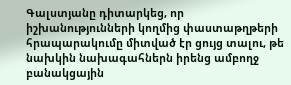Գալստյանը դիտարկեց, որ իշխանությունների կողմից փաստաթղթերի հրապարակումը միտված էր ցույց տալու, թե նախկին նախագահներն իրենց ամբողջ բանակցային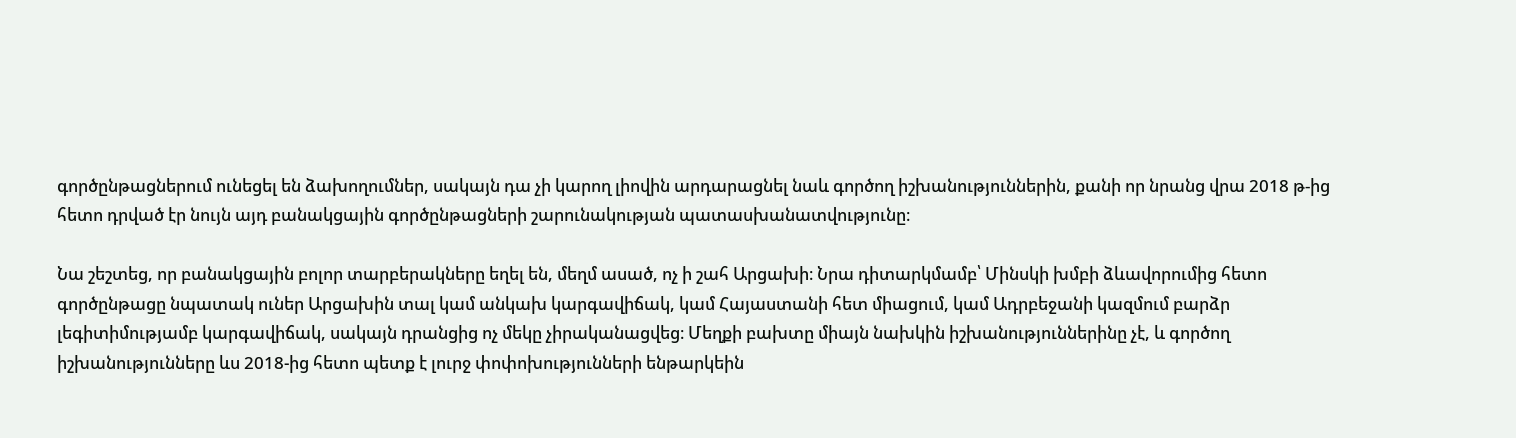գործընթացներում ունեցել են ձախողումներ, սակայն դա չի կարող լիովին արդարացնել նաև գործող իշխանություններին, քանի որ նրանց վրա 2018 թ‑ից հետո դրված էր նույն այդ բանակցային գործընթացների շարունակության պատասխանատվությունը։

Նա շեշտեց, որ բանակցային բոլոր տարբերակները եղել են, մեղմ ասած, ոչ ի շահ Արցախի։ Նրա դիտարկմամբ՝ Մինսկի խմբի ձևավորումից հետո գործընթացը նպատակ ուներ Արցախին տալ կամ անկախ կարգավիճակ, կամ Հայաստանի հետ միացում, կամ Ադրբեջանի կազմում բարձր լեգիտիմությամբ կարգավիճակ, սակայն դրանցից ոչ մեկը չիրականացվեց։ Մեղքի բախտը միայն նախկին իշխանություններինը չէ, և գործող իշխանությունները ևս 2018-ից հետո պետք է լուրջ փոփոխությունների ենթարկեին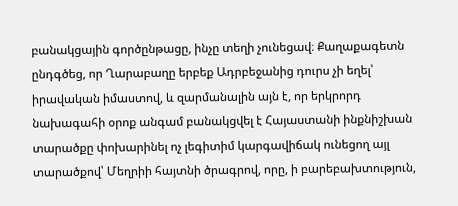բանակցային գործընթացը, ինչը տեղի չունեցավ։ Քաղաքագետն ընդգծեց, որ Ղարաբաղը երբեք Ադրբեջանից դուրս չի եղել՝ իրավական իմաստով, և զարմանալին այն է, որ երկրորդ նախագահի օրոք անգամ բանակցվել է Հայաստանի ինքնիշխան տարածքը փոխարինել ոչ լեգիտիմ կարգավիճակ ունեցող այլ տարածքով՝ Մեղրիի հայտնի ծրագրով, որը, ի բարեբախտություն,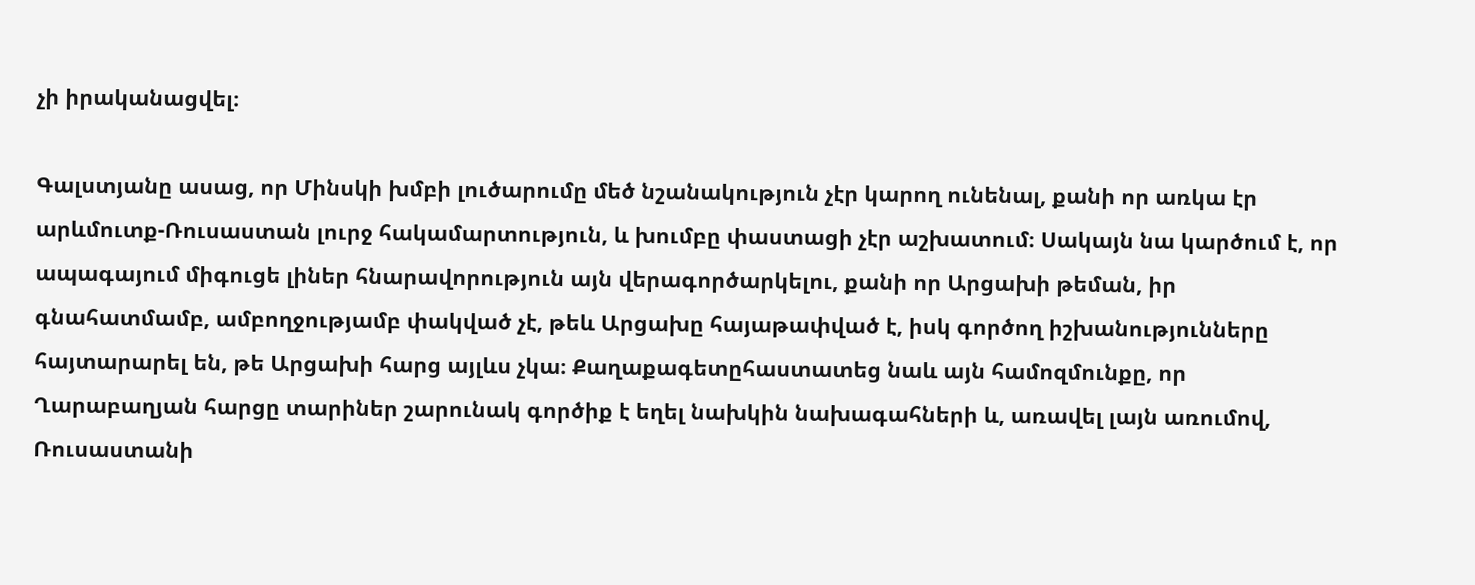չի իրականացվել։

Գալստյանը ասաց, որ Մինսկի խմբի լուծարումը մեծ նշանակություն չէր կարող ունենալ, քանի որ առկա էր արևմուտք-Ռուսաստան լուրջ հակամարտություն, և խումբը փաստացի չէր աշխատում։ Սակայն նա կարծում է, որ ապագայում միգուցե լիներ հնարավորություն այն վերագործարկելու, քանի որ Արցախի թեման, իր գնահատմամբ, ամբողջությամբ փակված չէ, թեև Արցախը հայաթափված է, իսկ գործող իշխանությունները հայտարարել են, թե Արցախի հարց այլևս չկա։ Քաղաքագետըհաստատեց նաև այն համոզմունքը, որ Ղարաբաղյան հարցը տարիներ շարունակ գործիք է եղել նախկին նախագահների և, առավել լայն առումով, Ռուսաստանի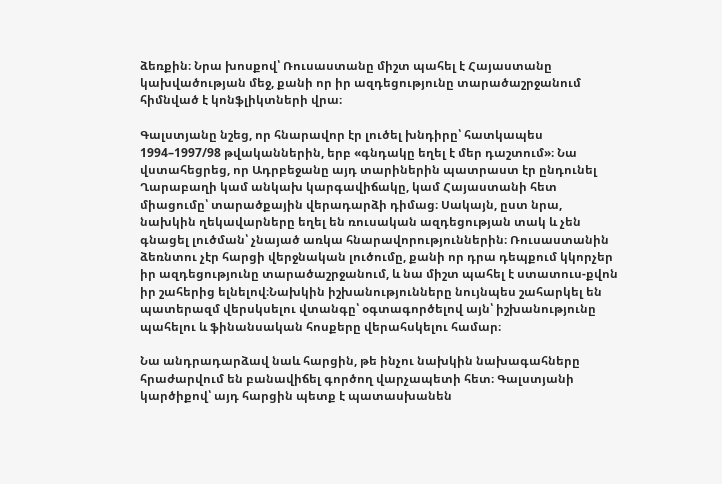ձեռքին։ Նրա խոսքով՝ Ռուսաստանը միշտ պահել է Հայաստանը կախվածության մեջ, քանի որ իր ազդեցությունը տարածաշրջանում հիմնված է կոնֆլիկտների վրա։

Գալստյանը նշեց, որ հնարավոր էր լուծել խնդիրը՝ հատկապես 1994–1997/98 թվականներին, երբ «գնդակը եղել է մեր դաշտում»։ Նա վստահեցրեց, որ Ադրբեջանը այդ տարիներին պատրաստ էր ընդունել Ղարաբաղի կամ անկախ կարգավիճակը, կամ Հայաստանի հետ միացումը՝ տարածքային վերադարձի դիմաց։ Սակայն, ըստ նրա, նախկին ղեկավարները եղել են ռուսական ազդեցության տակ և չեն գնացել լուծման՝ չնայած առկա հնարավորություններին։ Ռուսաստանին ձեռնտու չէր հարցի վերջնական լուծումը, քանի որ դրա դեպքում կկորչեր իր ազդեցությունը տարածաշրջանում, և նա միշտ պահել է ստատուս-քվոն իր շահերից ելնելով։Նախկին իշխանությունները նույնպես շահարկել են պատերազմ վերսկսելու վտանգը՝ օգտագործելով այն՝ իշխանությունը պահելու և ֆինանսական հոսքերը վերահսկելու համար։

Նա անդրադարձավ նաև հարցին, թե ինչու նախկին նախագահները հրաժարվում են բանավիճել գործող վարչապետի հետ։ Գալստյանի կարծիքով՝ այդ հարցին պետք է պատասխանեն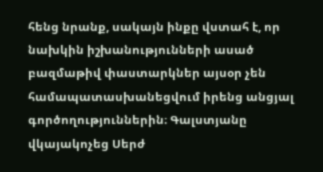հենց նրանք, սակայն ինքը վստահ է, որ նախկին իշխանությունների ասած բազմաթիվ փաստարկներ այսօր չեն համապատասխանեցվում իրենց անցյալ գործողություններին։ Գալստյանը վկայակոչեց Սերժ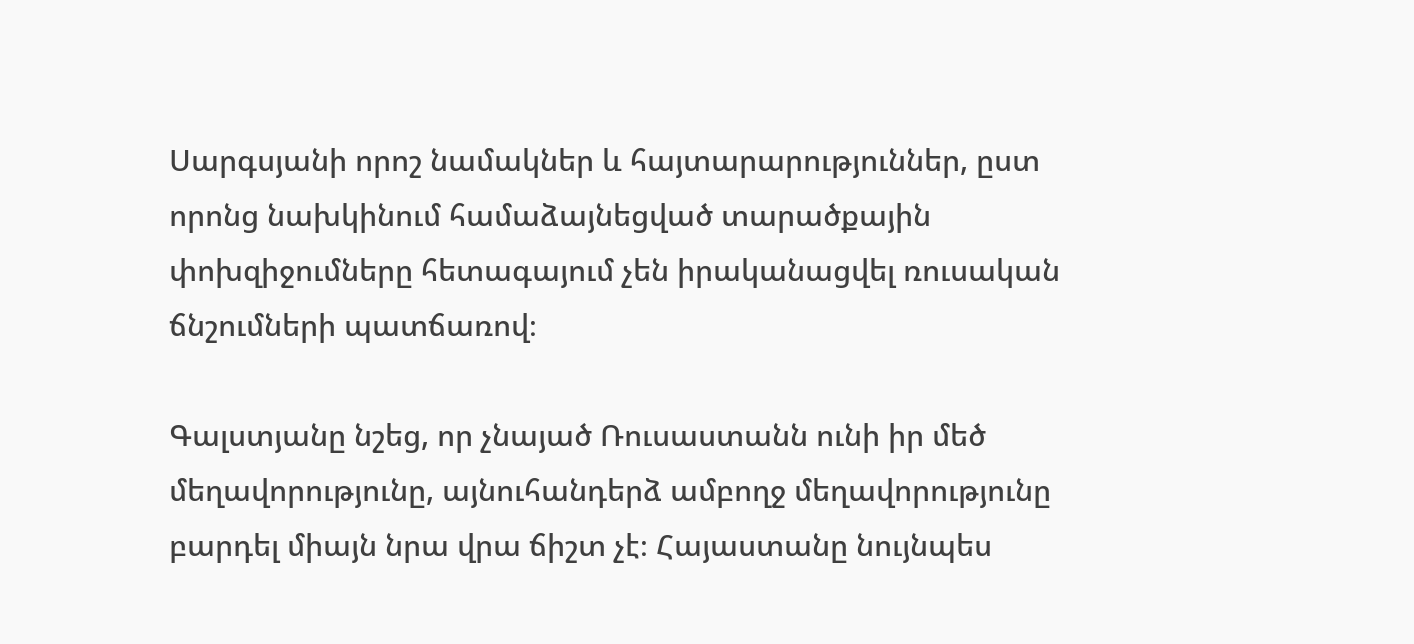Սարգսյանի որոշ նամակներ և հայտարարություններ, ըստ որոնց նախկինում համաձայնեցված տարածքային փոխզիջումները հետագայում չեն իրականացվել ռուսական ճնշումների պատճառով։

Գալստյանը նշեց, որ չնայած Ռուսաստանն ունի իր մեծ մեղավորությունը, այնուհանդերձ ամբողջ մեղավորությունը բարդել միայն նրա վրա ճիշտ չէ։ Հայաստանը նույնպես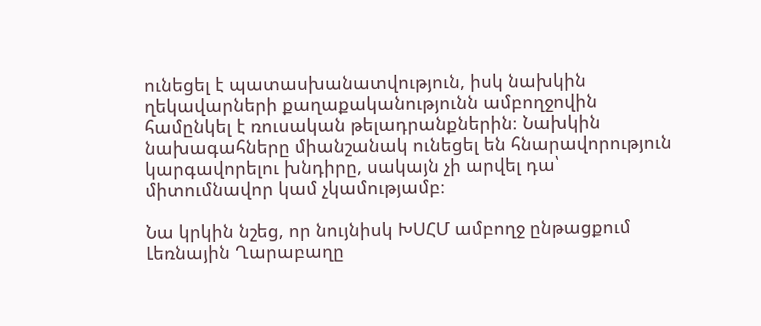ունեցել է պատասխանատվություն, իսկ նախկին ղեկավարների քաղաքականությունն ամբողջովին համընկել է ռուսական թելադրանքներին։ Նախկին նախագահները միանշանակ ունեցել են հնարավորություն կարգավորելու խնդիրը, սակայն չի արվել դա՝ միտումնավոր կամ չկամությամբ։

Նա կրկին նշեց, որ նույնիսկ ԽՍՀՄ ամբողջ ընթացքում Լեռնային Ղարաբաղը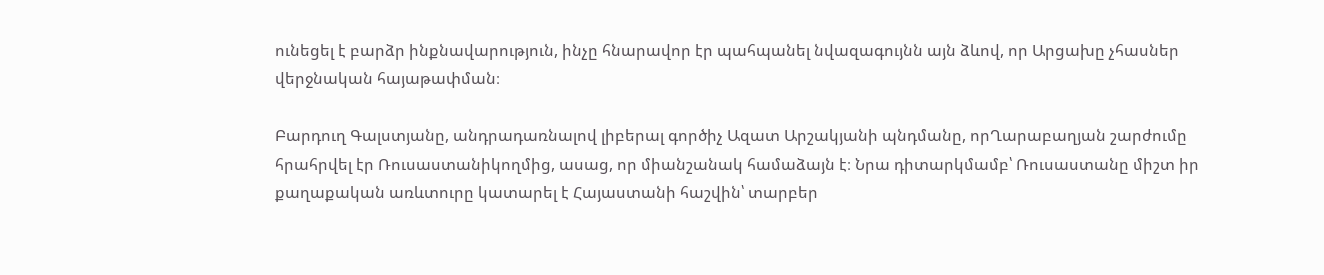ունեցել է բարձր ինքնավարություն, ինչը հնարավոր էր պահպանել նվազագույնն այն ձևով, որ Արցախը չհասներ վերջնական հայաթափման։

Բարդուղ Գալստյանը, անդրադառնալով լիբերալ գործիչ Ազատ Արշակյանի պնդմանը, որՂարաբաղյան շարժումը հրահրվել էր Ռուսաստանիկողմից, ասաց, որ միանշանակ համաձայն է։ Նրա դիտարկմամբ՝ Ռուսաստանը միշտ իր քաղաքական առևտուրը կատարել է Հայաստանի հաշվին՝ տարբեր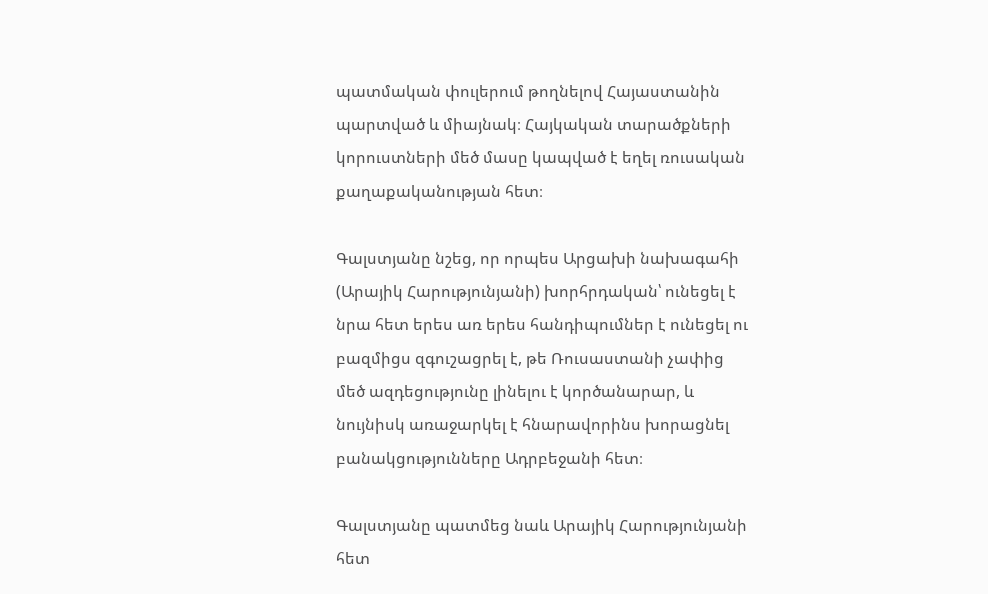պատմական փուլերում թողնելով Հայաստանին պարտված և միայնակ։ Հայկական տարածքների կորուստների մեծ մասը կապված է եղել ռուսական քաղաքականության հետ։

Գալստյանը նշեց, որ որպես Արցախի նախագահի (Արայիկ Հարությունյանի) խորհրդական՝ ունեցել է  նրա հետ երես առ երես հանդիպումներ է ունեցել ու բազմիցս զգուշացրել է, թե Ռուսաստանի չափից մեծ ազդեցությունը լինելու է կործանարար, և նույնիսկ առաջարկել է հնարավորինս խորացնել բանակցությունները Ադրբեջանի հետ։

Գալստյանը պատմեց նաև Արայիկ Հարությունյանի հետ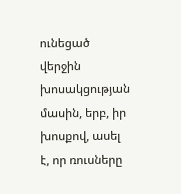ունեցած վերջին խոսակցության մասին, երբ, իր խոսքով, ասել է, որ ռուսները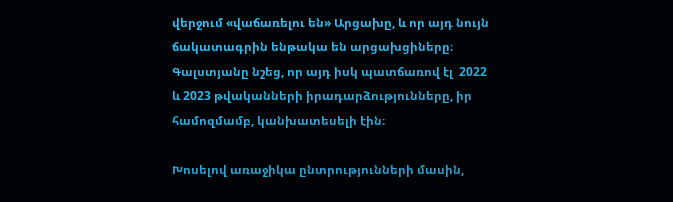վերջում «վաճառելու են» Արցախը, և որ այդ նույն ճակատագրին ենթակա են արցախցիները։ Գալստյանը նշեց, որ այդ իսկ պատճառով էլ  2022 և 2023 թվականների իրադարձությունները, իր համոզմամբ, կանխատեսելի էին։

Խոսելով առաջիկա ընտրությունների մասին,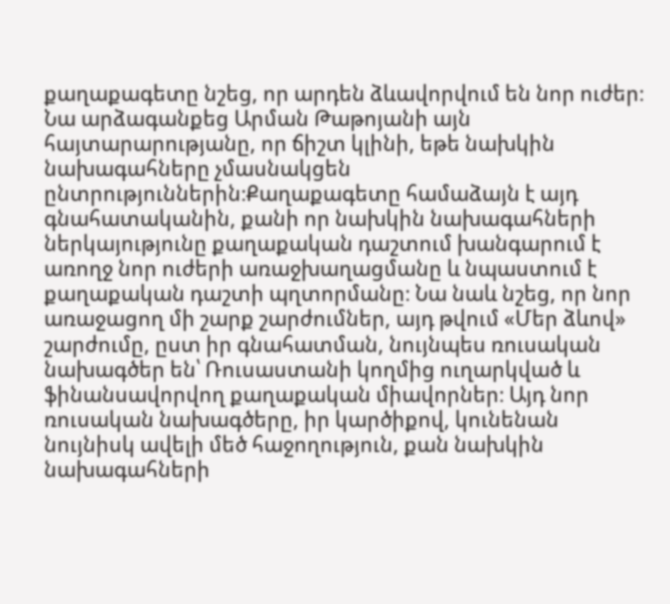քաղաքագետը նշեց, որ արդեն ձևավորվում են նոր ուժեր։ Նա արձագանքեց Արման Թաթոյանի այն հայտարարությանը, որ ճիշտ կլինի, եթե նախկին նախագահները չմասնակցեն ընտրություններին։Քաղաքագետը համաձայն է այդ գնահատականին, քանի որ նախկին նախագահների ներկայությունը քաղաքական դաշտում խանգարում է առողջ նոր ուժերի առաջխաղացմանը և նպաստում է քաղաքական դաշտի պղտորմանը։ Նա նաև նշեց, որ նոր առաջացող մի շարք շարժումներ, այդ թվում «Մեր ձևով» շարժումը, ըստ իր գնահատման, նույնպես ռուսական նախագծեր են՝ Ռուսաստանի կողմից ուղարկված և ֆինանսավորվող քաղաքական միավորներ։ Այդ նոր ռուսական նախագծերը, իր կարծիքով, կունենան նույնիսկ ավելի մեծ հաջողություն, քան նախկին նախագահների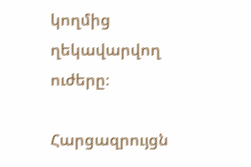կողմից ղեկավարվող ուժերը։

Հարցազրույցն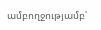ամբողջությամբ՝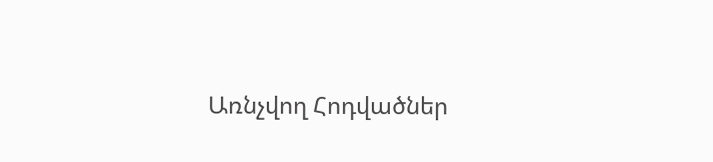Առնչվող Հոդվածներ